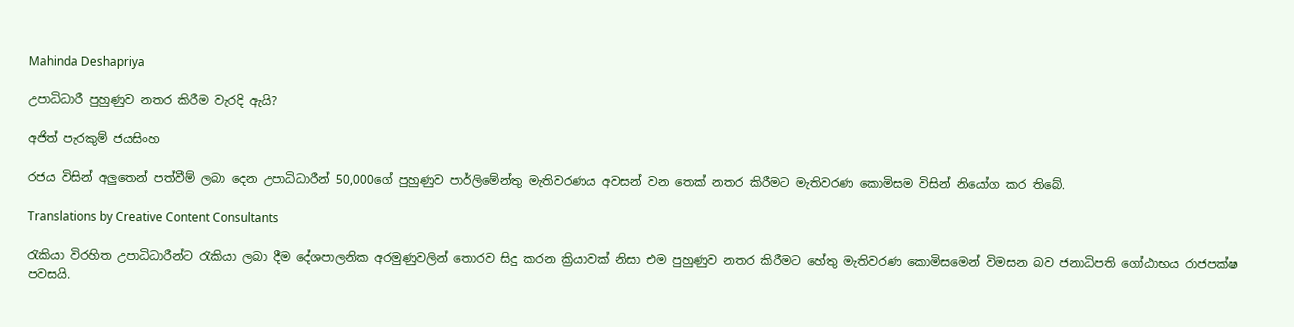Mahinda Deshapriya

උපාධිධාරී පුහුණුව නතර කිරීම වැරදි ඇයි?

අජිත් පැරකුම් ජයසිංහ

රජය විසින් අලුතෙන් පත්වීම් ලබා දෙන උපාධිධාරීන් 50,000ගේ පුහුණුව පාර්ලිමේන්තු මැතිවරණය අවසන් වන තෙක් නතර කිරීමට මැතිවරණ කොමිසම විසින් නියෝග කර තිබේ.

Translations by Creative Content Consultants

රැකියා විරහිත උපාධිධාරීන්ට රැකියා ලබා දීම දේශපාලනික අරමුණුවලින් තොරව සිදු කරන ක්‍රියාවක් නිසා එම පුහුණුව නතර කිරීමට හේතු මැතිවරණ කොමිසමෙන් විමසන බව ජනාධිපති ගෝඨාභය රාජපක්ෂ පවසයි.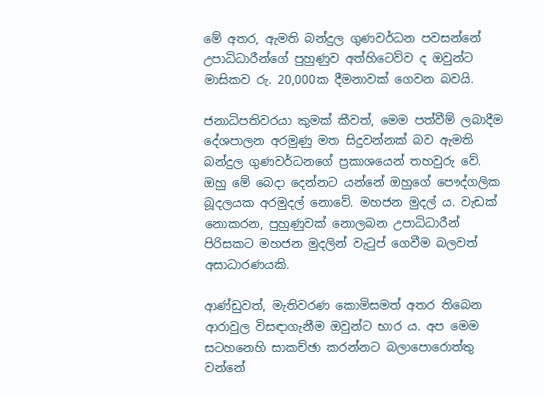මේ අතර, ඇමති බන්දුල ගුණවර්ධන පවසන්නේ උපාධිධාරීන්ගේ පුහුණුව අත්හිටෙව්ව ද ඔවුන්ට මාසිකව රු. 20,000ක දීමනාවක් ගෙවන බවයි.

ජනාධිපතිවරයා කුමක් කීවත්, මෙම පත්වීම් ලබාදීම දේශපාලන අරමුණු මත සිදුවන්නක් බව ඇමති බන්දුල ගුණවර්ධනගේ ප්‍රකාශයෙන් තහවුරු වේ. ඔහු මේ බෙදා දෙන්නට යන්නේ ඔහුගේ පෞද්ගලික බූදලයක අරමුදල් නොවේ. මහජන මුදල් ය. වැඩක් නොකරන, පුහුණුවක් නොලබන උපාධිධාරීන් පිරිසකට මහජන මුදලින් වැටුප් ගෙවීම බලවත් අසාධාරණයකි.

ආණ්ඩුවත්, මැතිවරණ කොමිසමත් අතර තිබෙන ආරාවුල විසඳාගැනීම ඔවුන්ට භාර ය. අප මෙම සටහනෙහි සාකච්ඡා කරන්නට බලාපොරොත්තු වන්නේ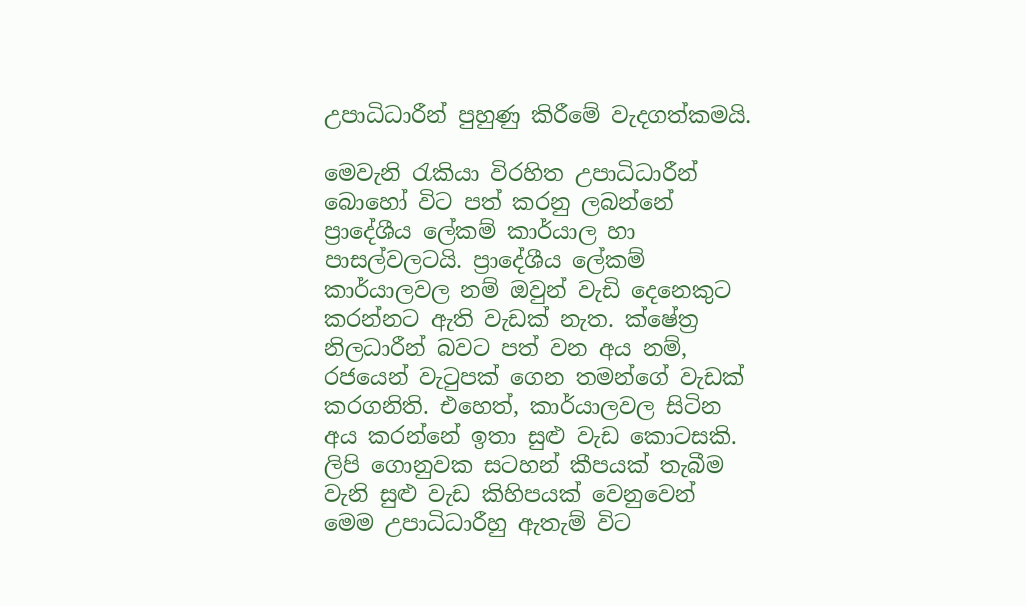උපාධිධාරීන් පුහුණු කිරීමේ වැදගත්කමයි.

මෙවැනි රැකියා විරහිත උපාධිධාරීන් බොහෝ විට පත් කරනු ලබන්නේ ප්‍රාදේශීය ලේකම් කාර්යාල හා පාසල්වලටයි. ප්‍රාදේශීය ලේකම් කාර්යාලවල නම් ඔවුන් වැඩි දෙනෙකුට කරන්නට ඇති වැඩක් නැත. ක්ෂේත්‍ර නිලධාරීන් බවට පත් වන අය නම්, රජයෙන් වැටුපක් ගෙන තමන්ගේ වැඩක් කරගනිති. එහෙත්, කාර්යාලවල සිටින අය කරන්නේ ඉතා සුළු වැඩ කොටසකි. ලිපි ගොනුවක සටහන් කීපයක් තැබීම වැනි සුළු වැඩ කිහිපයක් වෙනුවෙන් මෙම උපාධිධාරීහු ඇතැම් විට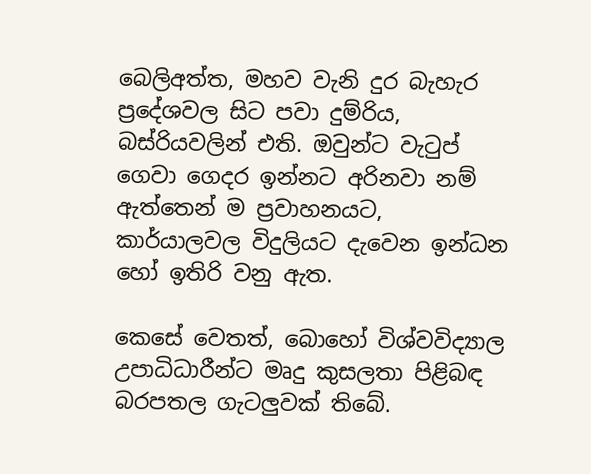බෙලිඅත්ත, මහව වැනි දුර බැහැර ප්‍රදේශවල සිට පවා දුම්රිය, බස්රියවලින් එති. ඔවුන්ට වැටුප් ගෙවා ගෙදර ඉන්නට අරිනවා නම් ඇත්තෙන් ම ප්‍රවාහනයට, කාර්යාලවල විදුලියට දැවෙන ඉන්ධන හෝ ඉතිරි වනු ඇත.

කෙසේ වෙතත්, බොහෝ විශ්වවිද්‍යාල උපාධිධාරීන්ට මෘදු කුසලතා පිළිබඳ බරපතල ගැටලුවක් තිබේ.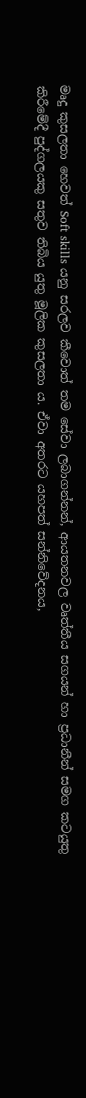මෘදු කුසලතා හෙවත් Soft skills යනු සරලව කීවොත් තම සේවා ලබාගන්නන්, ආයතනවල වෘත්තීය සගයන් හා ප්‍රධානීන් සමග කටයුතු කිරීමේදී පුද්ගලයකු සතුව තිබිය යුතු මූලික කුසලතා ය. ඒවා අතරට යහපත් සන්නිවේදනය,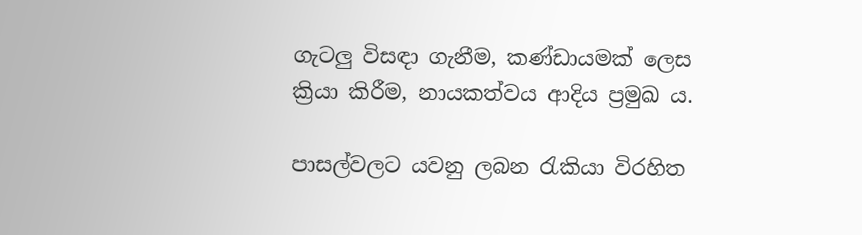ගැටලු විසඳා ගැනීම, කණ්ඩායමක් ලෙස ක්‍රියා කිරීම, නායකත්වය ආදිය ප්‍රමුඛ ය.

පාසල්වලට යවනු ලබන රැකියා විරහිත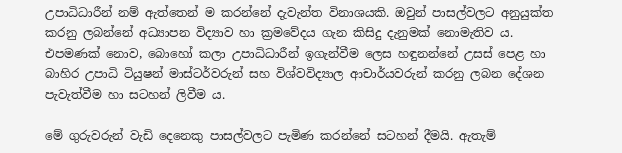උපාධිධාරීන් නම් ඇත්තෙන් ම කරන්නේ දැවැන්ත විනාශයකි. ඔවුන් පාසල්වලට අනුයුක්ත කරනු ලබන්නේ අධ්‍යාපන විද්‍යාව හා ක්‍රමවේදය ගැන කිසිදු දැනුමක් නොමැතිව ය. එපමණක් නොව, බොහෝ කලා උපාධිධාරීන් ඉගැන්වීම ලෙස හඳුනන්නේ උසස් පෙළ හා බාහිර උපාධි ටියුෂන් මාස්ටර්වරුන් සහ විශ්වවිද්‍යාල ආචාර්යවරුන් කරනු ලබන දේශන පැවැත්වීම හා සටහන් ලිවීම ය.

මේ ගුරුවරුන් වැඩි දෙනෙකු පාසල්වලට පැමිණ කරන්නේ සටහන් දීමයි. ඇතැම්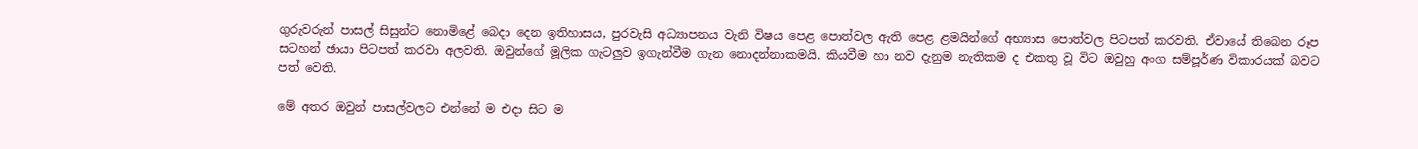ගුරුවරුන් පාසල් සිසුන්ට නොමිළේ බෙදා දෙන ඉතිහාසය, පුරවැසි අධ්‍යාපනය වැනි විෂය පෙළ පොත්වල ඇති පෙළ ළමයින්ගේ අභ්‍යාස පොත්වල පිටපත් කරවති. ඒවායේ තිබෙන රූප සටහන් ඡායා පිටපත් කරවා අලවති. ඔවුන්ගේ මූලික ගැටලුව ඉගැන්වීම ගැන නොදන්නාකමයි. කියවීම හා නව දැනුම නැතිකම ද එකතු වූ විට ඔවුහු අංග සම්පූර්ණ විකාරයක් බවට පත් වෙති.

මේ අතර ඔවුන් පාසල්වලට එන්නේ ම එදා සිට ම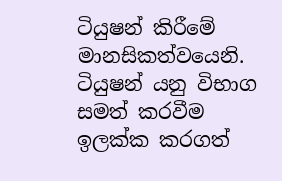ටියුෂන් කිරීමේ මානසිකත්වයෙනි. ටියුෂන් යනු විභාග සමත් කරවීම ඉලක්ක කරගත්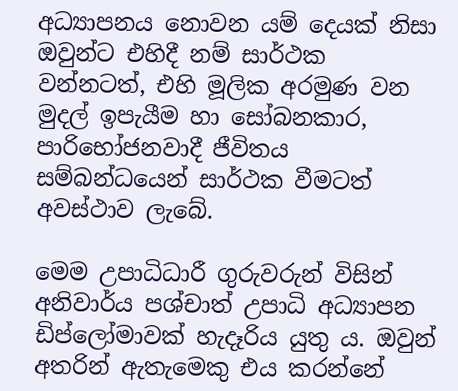අධ්‍යාපනය නොවන යම් දෙයක් නිසා ඔවුන්ට එහිදී නම් සාර්ථක වන්නටත්, එහි මූලික අරමුණ වන මුදල් ඉපැයීම හා සෝබනකාර, පාරිභෝජනවාදී ජීවිතය සම්බන්ධයෙන් සාර්ථක වීමටත් අවස්ථාව ලැබේ.

මෙම උපාධිධාරී ගුරුවරුන් විසින් අනිවාර්ය පශ්චාත් උපාධි අධ්‍යාපන ඩිප්ලෝමාවක් හැදෑරිය යුතු ය. ඔවුන් අතරින් ඇතැමෙකු එය කරන්නේ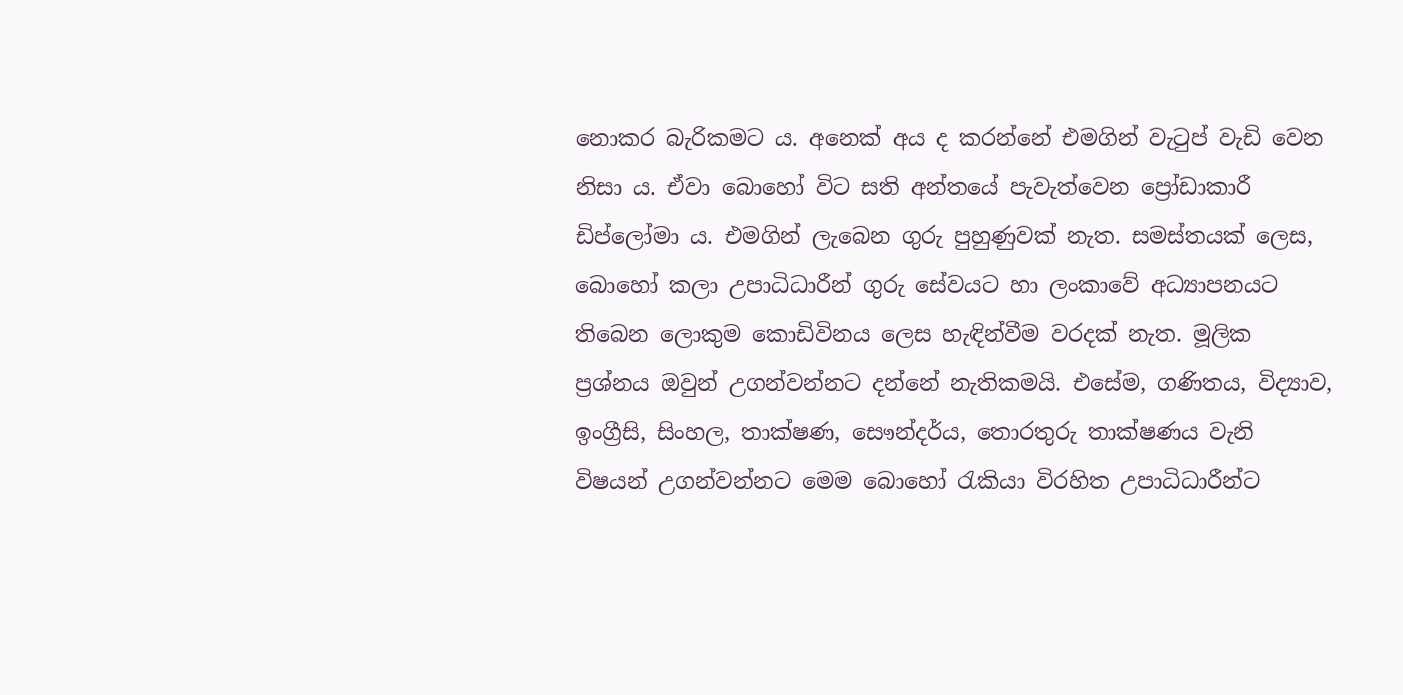නොකර බැරිකමට ය. අනෙක් අය ද කරන්නේ එමගින් වැටුප් වැඩි වෙන නිසා ය. ඒවා බොහෝ විට සති අන්තයේ පැවැත්වෙන ප්‍රෝඩාකාරී ඩිප්ලෝමා ය. එමගින් ලැබෙන ගුරු පුහුණුවක් නැත. සමස්තයක් ලෙස, බොහෝ කලා උපාධිධාරීන් ගුරු සේවයට හා ලංකාවේ අධ්‍යාපනයට තිබෙන ලොකුම කොඩිවිනය ලෙස හැඳින්වීම වරදක් නැත. මූලික ප්‍රශ්නය ඔවුන් උගන්වන්නට දන්නේ නැතිකමයි. එසේම, ගණිතය, විද්‍යාව, ඉංග්‍රීසි, සිංහල, තාක්ෂණ, සෞන්දර්ය, තොරතුරු තාක්ෂණය වැනි විෂයන් උගන්වන්නට මෙම බොහෝ රැකියා විරහිත උපාධිධාරීන්ට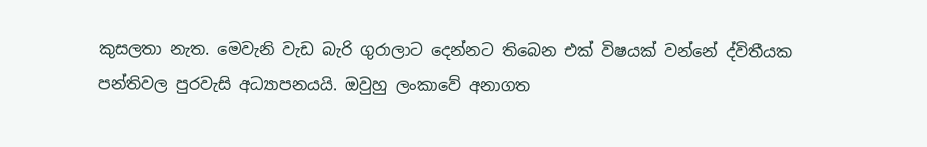කුසලතා නැත. මෙවැනි වැඩ බැරි ගුරාලාට දෙන්නට තිබෙන එක් විෂයක් වන්නේ ද්විතීයක පන්තිවල පුරවැසි අධ්‍යාපනයයි. ඔවුහු ලංකාවේ අනාගත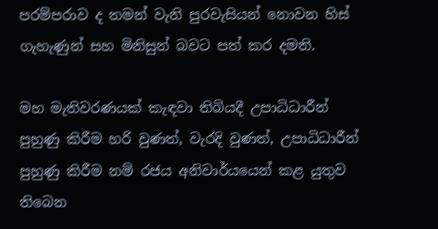පරම්පරාව ද තමන් වැනි පුරවැසියන් නොවන හිස් ගැහැණුන් සහ මිනිසුන් බවට පත් කර දමති.

මහ මැතිවරණයක් කැඳවා තිබියදී උපාධිධාරීන් පුහුණු කිරීම හරි වුණත්, වැරදි වුණත්, උපාධිධාරීන් පුහුණු කිරීම නම් රජය අනිවාර්යයෙන් කළ යුතුව තිබෙන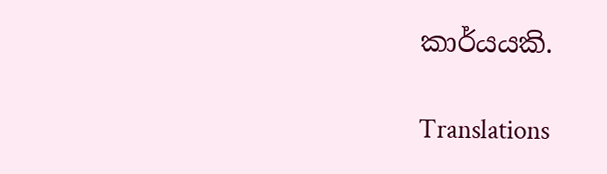කාර්යයකි.

Translations